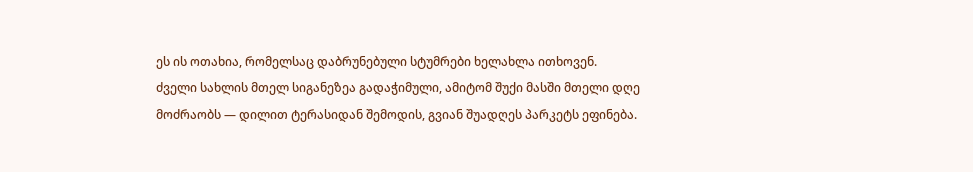ეს ის ოთახია, რომელსაც დაბრუნებული სტუმრები ხელახლა ითხოვენ.
ძველი სახლის მთელ სიგანეზეა გადაჭიმული, ამიტომ შუქი მასში მთელი დღე მოძრაობს — დილით ტერასიდან შემოდის, გვიან შუადღეს პარკეტს ეფინება.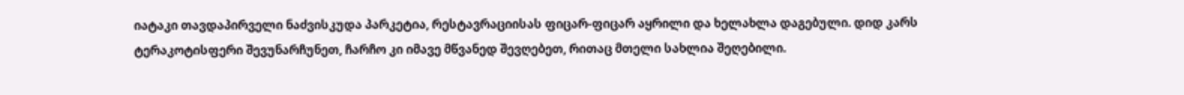იატაკი თავდაპირველი ნაძვისკუდა პარკეტია, რესტავრაციისას ფიცარ-ფიცარ აყრილი და ხელახლა დაგებული. დიდ კარს ტერაკოტისფერი შევუნარჩუნეთ, ჩარჩო კი იმავე მწვანედ შევღებეთ, რითაც მთელი სახლია შეღებილი.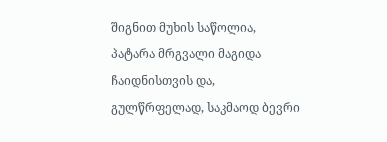შიგნით მუხის საწოლია, პატარა მრგვალი მაგიდა ჩაიდნისთვის და, გულწრფელად, საკმაოდ ბევრი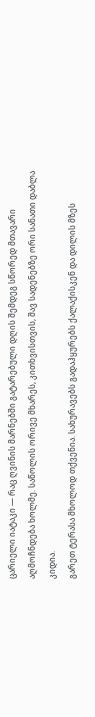ცარიელი იატაკი — რაც ღვინის მარნებში გატარებული დღის შემდეგ სწორედ მთავარი აღმოჩნდება ხოლმე. საწოლის ორივე მხარეს, კითხვისთვის, შავ სადენებზე ორი სანათი დაბლა კიდია.
გარეთ ტერასა მხოლოდ თქვენია. სახურავებს გადაჰყურებს ქალაქისკენ და დილის მზეს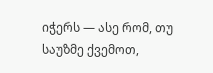იჭერს — ასე რომ, თუ საუზმე ქვემოთ,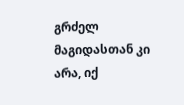გრძელ მაგიდასთან კი არა, იქ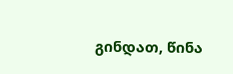გინდათ, წინა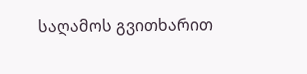საღამოს გვითხარით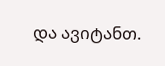და ავიტანთ.